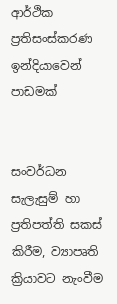ආර්ථික ප්‍රතිසංස්කරණ ඉන්දියාවෙන් පාඩමක්


සංවර්ධන සැලැසුම් හා ප්‍රතිපත්ති සකස් කිරීම, ව්‍යාපෘති ක්‍රියාවට නැංවීම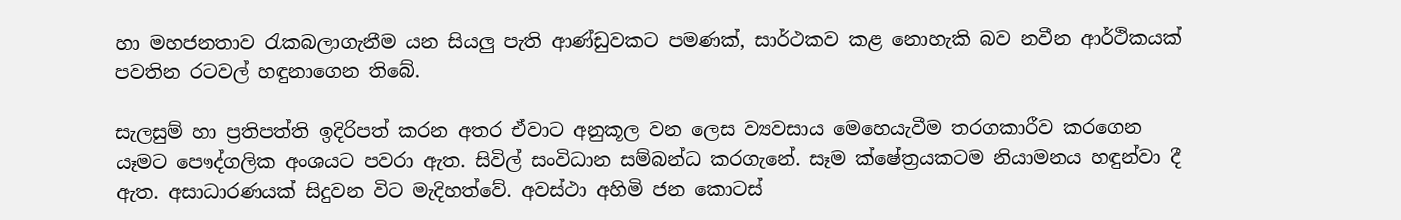හා මහජනතාව රැකබලාගැනීම යන සියලු පැති ආණ්ඩුවකට පමණක්, සාර්ථකව කළ නොහැකි බව නවීන ආර්ථිකයක් පවතින රටවල් හඳුනාගෙන තිබේ.

සැලසුම් හා ප්‍රතිපත්ති ඉදිරිපත් කරන අතර ඒවාට අනුකූල වන ලෙස ව්‍යවසාය මෙහෙයැවීම තරගකාරීව කරගෙන යෑමට පෞද්ගලික අංශයට පවරා ඇත. සිවිල් සංවිධාන සම්බන්ධ කරගැනේ. සෑම ක්ෂේත්‍රයකටම නියාමනය හඳුන්වා දී ඇත. අසාධාරණයක් සිදුවන විට මැදිහත්වේ. අවස්ථා අහිමි ජන කොටස්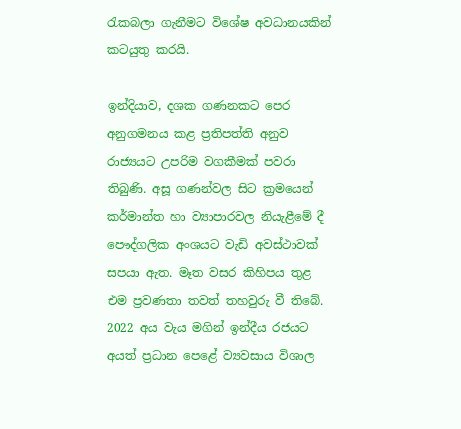රැකබලා ගැනීමට විශේෂ අවධානයකින් කටයුතු කරයි.

ඉන්දියාව, දශක ගණනකට පෙර අනුගමනය කළ ප්‍රතිපත්ති අනුව රාජ්‍යයට උපරිම වගකීමක් පවරා තිබුණි. අසූ ගණන්වල සිට ක්‍රමයෙන් කර්මාන්ත හා ව්‍යාපාරවල නියැළීමේ දී පෞද්ගලික අංශයට වැඩි අවස්ථාවක් සපයා ඇත. මෑත වසර කිහිපය තුළ එම ප්‍රවණතා තවත් තහවුරු වී තිබේ. 2022 අය වැය මගින් ඉන්දීය රජයට අයත් ප්‍රධාන පෙළේ ව්‍යවසාය විශාල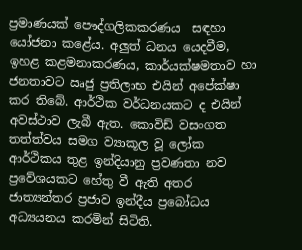ප්‍රමාණයක් පෞද්ගලිකකරණය  සඳහා යෝජනා කළේය. අලුත් ධනය යෙදවීම, ඉහළ කළමනාකරණය, කාර්යක්ෂමතාව හා ජනතාවට ඍජු ප්‍රතිලාභ එයින් අපේක්ෂා කර තිබේ. ආර්ථික වර්ධනයකට ද එයින් අවස්ථාව ලැබී ඇත. කොවිඩ් වසංගත තත්ත්වය සමග ව්‍යාකූල වූ ලෝක ආර්ථිකය තුළ ඉන්දියානු ප්‍රවණතා නව ප්‍රවේශයකට හේතු වී ඇති අතර ජාත්‍යන්තර ප්‍රජාව ඉන්දීය ප්‍රබෝධය අධ්‍යයනය කරමින් සිටිති.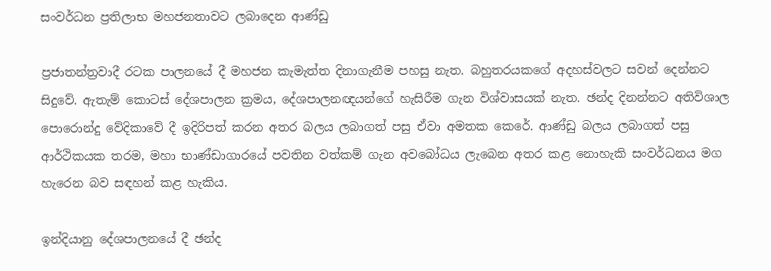සංවර්ධන ප්‍රතිලාභ මහජනතාවට ලබාදෙන ආණ්ඩු

ප්‍රජාතන්ත්‍රවාදී රටක පාලනයේ දී මහජන කැමැත්ත දිනාගැනීම පහසු නැත. බහුතරයකගේ අදහස්වලට සවන් දෙන්නට සිදුවේ. ඇතැම් කොටස් දේශපාලන ක්‍රමය, දේශපාලනඥයන්ගේ හැසිරීම ගැන විශ්වාසයක් නැත. ඡන්ද දිනන්නට අතිවිශාල පොරොන්දු වේදිකාවේ දී ඉදිරිපත් කරන අතර බලය ලබාගත් පසු ඒවා අමතක කෙරේ. ආණ්ඩු බලය ලබාගත් පසු ආර්ථිකයක තරම, මහා භාණ්ඩාගාරයේ පවතින වත්කම් ගැන අවබෝධය ලැබෙන අතර කළ නොහැකි සංවර්ධනය මග හැරෙන බව සඳහන් කළ හැකිය.

ඉන්දියානු දේශපාලනයේ දී ඡන්ද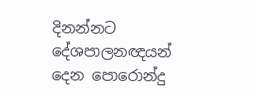දිනන්නට දේශපාලනඥයන් දෙන පොරොන්දු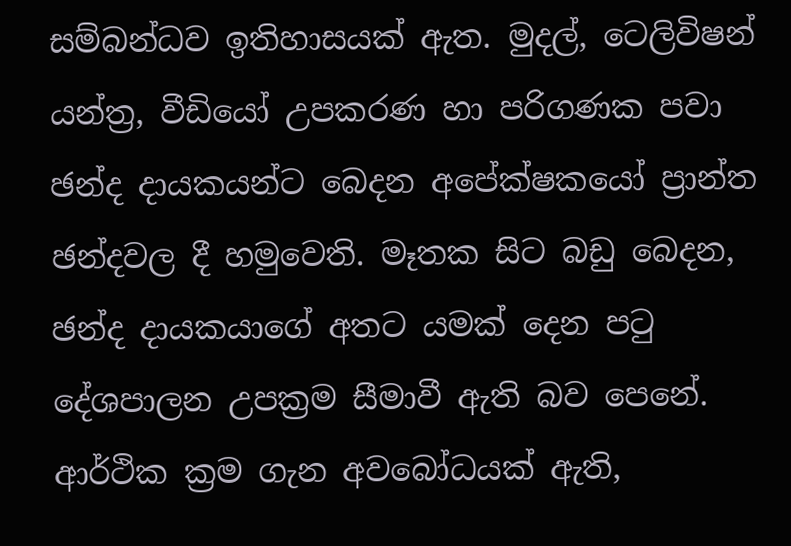සම්බන්ධව ඉතිහාසයක් ඇත. මුදල්, ටෙලිවිෂන් යන්ත්‍ර, වීඩියෝ උපකරණ හා පරිගණක පවා ඡන්ද දායකයන්ට බෙදන අපේක්ෂකයෝ ප්‍රාන්ත ඡන්දවල දී හමුවෙති. මෑතක සිට බඩු බෙදන, ඡන්ද දායකයාගේ අතට යමක් දෙන පටු දේශපාලන උපක්‍රම සීමාවී ඇති බව පෙනේ. ආර්ථික ක්‍රම ගැන අවබෝධයක් ඇති,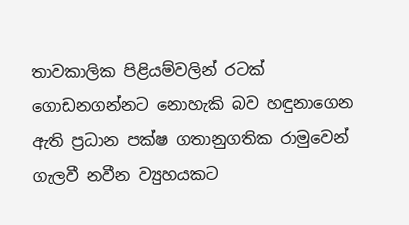තාවකාලික පිළියම්වලින් රටක් ගොඩනගන්නට නොහැකි බව හඳුනාගෙන ඇති ප්‍රධාන පක්ෂ ගතානුගතික රාමුවෙන් ගැලවී නවීන ව්‍යුහයකට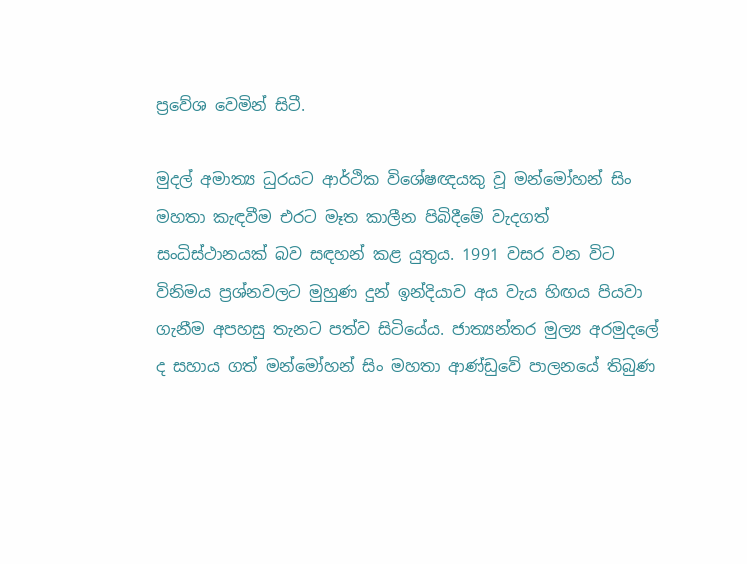ප්‍රවේශ වෙමින් සිටී.

මුදල් අමාත්‍ය ධුරයට ආර්ථික විශේෂඥයකු වූ මන්මෝහන් සිං මහතා කැඳවීම එරට මෑත කාලීන පිබිදීමේ වැදගත් සංධිස්ථානයක් බව සඳහන් කළ යුතුය. 1991 වසර වන විට විනිමය ප්‍රශ්නවලට මුහුණ දුන් ඉන්දියාව අය වැය හිඟය පියවා ගැනීම අපහසු තැනට පත්ව සිටියේය. ජාත්‍යන්තර මුල්‍ය අරමුදලේ ද සහාය ගත් මන්මෝහන් සිං මහතා ආණ්ඩුවේ පාලනයේ තිබුණ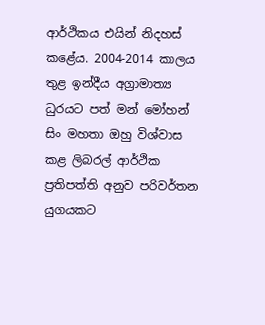ආර්ථිකය එයින් නිදහස් කළේය. 2004-2014 කාලය තුළ ඉන්දීය අග්‍රාමාත්‍ය ධුරයට පත් මන් මෝහන් සිං මහතා ඔහු විශ්වාස කළ ලිබරල් ආර්ථික ප්‍රතිපත්ති අනුව පරිවර්තන යුගයකට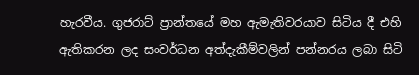හැරවීය. ගුජරාට් ප්‍රාන්තයේ මහ ඇමැතිවරයාව සිටිය දී එහි ඇතිකරන ලද සංවර්ධන අත්දැකීම්වලින් පන්නරය ලබා සිටි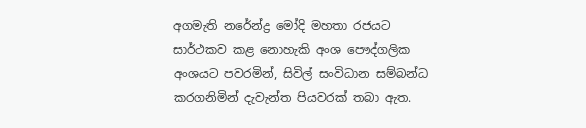අගමැති නරේන්ද්‍ර මෝදි මහතා රජයට සාර්ථකව කළ නොහැකි අංශ පෞද්ගලික අංශයට පවරමින්, සිවිල් සංවිධාන සම්බන්ධ කරගනිමින් දැවැන්ත පියවරක් තබා ඇත.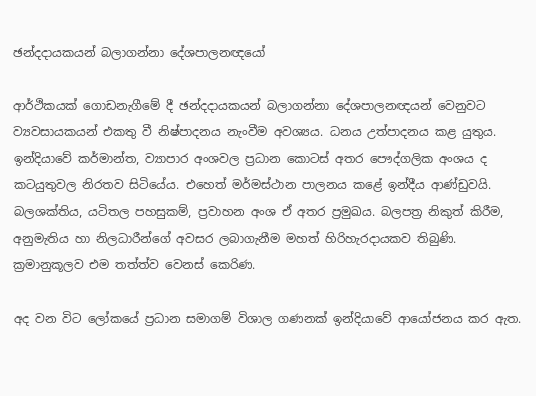ඡන්දදායකයන් බලාගන්නා දේශපාලනඥයෝ

ආර්ථිකයක් ගොඩනැගීමේ දී ඡන්දදායකයන් බලාගන්නා දේශපාලනඥයන් වෙනුවට ව්‍යවසායකයන් එකතු වී නිෂ්පාදනය නැංවීම අවශ්‍යය. ධනය උත්පාදනය කළ යුතුය. ඉන්දියාවේ කර්මාන්ත, ව්‍යාපාර අංශවල ප්‍රධාන කොටස් අතර පෞද්ගලික අංශය ද කටයුතුවල නිරතව සිටියේය. එහෙත් මර්මස්ථාන පාලනය කළේ ඉන්දීය ආණ්ඩුවයි. බලශක්තිය, යටිතල පහසුකම්, ප්‍රවාහන අංශ ඒ අතර ප්‍රමුඛය. බලපත්‍ර නිකුත් කිරීම, අනුමැතිය හා නිලධාරීන්ගේ අවසර ලබාගැනීම මහත් හිරිහැරදායකව තිබුණි. ක්‍රමානුකූලව එම තත්ත්ව වෙනස් කෙරිණ.

අද වන විට ලෝකයේ ප්‍රධාන සමාගම් විශාල ගණනක් ඉන්දියාවේ ආයෝජනය කර ඇත.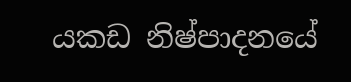යකඩ නිෂ්පාදනයේ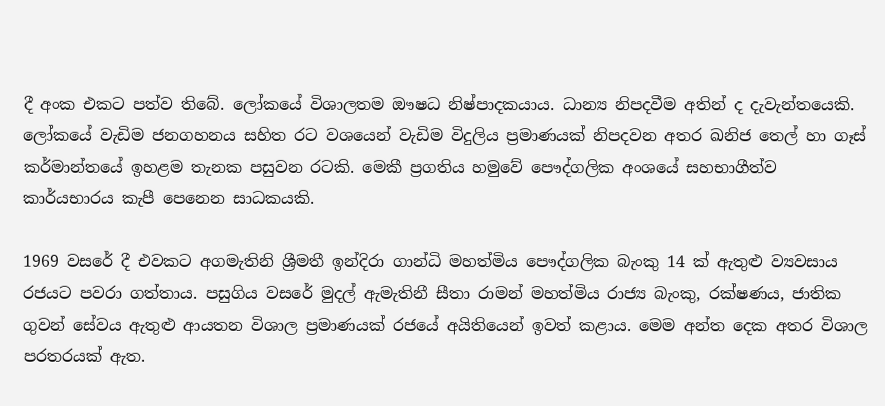දී අංක එකට පත්ව තිබේ. ලෝකයේ විශාලතම ඖෂධ නිෂ්පාදකයාය. ධාන්‍ය නිපදවීම අතින් ද දැවැන්තයෙකි. ලෝකයේ වැඩිම ජනගහනය සහිත රට වශයෙන් වැඩිම විදුලිය ප්‍රමාණයක් නිපදවන අතර ඛනිජ තෙල් හා ගෑස් කර්මාන්තයේ ඉහළම තැනක පසුවන රටකි. මෙකී ප්‍රගතිය හමුවේ පෞද්ගලික අංශයේ සහභාගීත්ව කාර්යභාරය කැපී පෙනෙන සාධකයකි.

1969 වසරේ දී එවකට අගමැතිනි ශ්‍රීමතී ඉන්දිරා ගාන්ධි මහත්මිය පෞද්ගලික බැංකු 14 ක් ඇතුළු ව්‍යවසාය රජයට පවරා ගත්තාය. පසුගිය වසරේ මුදල් ඇමැතිනී සීතා රාමන් මහත්මිය රාජ්‍ය බැංකු, රක්ෂණය, ජාතික ගුවන් සේවය ඇතුළු ආයතන විශාල ප්‍රමාණයක් රජයේ අයිතියෙන් ඉවත් කළාය. මෙම අන්ත දෙක අතර විශාල පරතරයක් ඇත.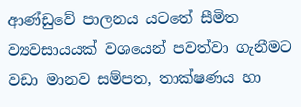ආණ්ඩුවේ පාලනය යටතේ සීමිත ව්‍යවසායයක් වශයෙන් පවත්වා ගැනීමට වඩා මානව සම්පත, තාක්ෂණය හා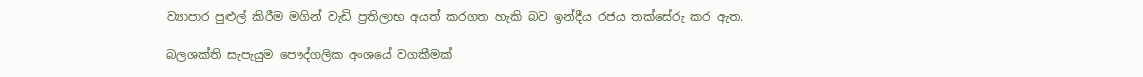ව්‍යාපාර පුළුල් කිරීම මගින් වැඩි ප්‍රතිලාභ අයත් කරගත හැකි බව ඉන්දීය රජය තක්සේරු කර ඇත.

බලශක්ති සැපැයුම පෞද්ගලික අංශයේ වගකීමක්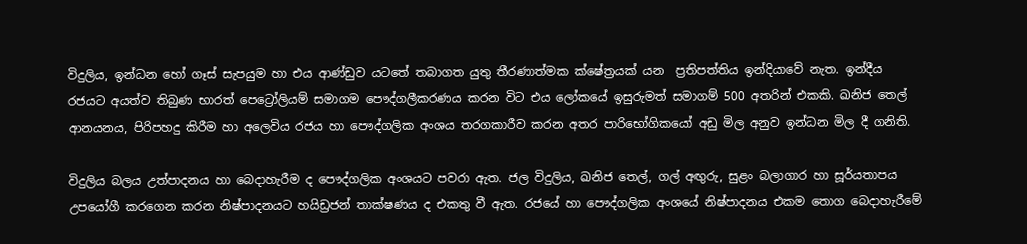විදුලිය, ඉන්ධන හෝ ගෑස් සැපයුම හා එය ආණ්ඩුව යටතේ තබාගත යුතු තීරණාත්මක ක්ෂේත්‍රයක් යන  ප්‍රතිපත්තිය ඉන්දියාවේ නැත. ඉන්දීය රජයට අයත්ව තිබුණ භාරත් පෙට්‍රෝලියම් සමාගම පෞද්ගලීකරණය කරන විට එය ලෝකයේ ඉසුරුමත් සමාගම් 500 අතරින් එකකි. ඛනිජ තෙල් ආනයනය, පිරිපහදු කිරීම හා අලෙවිය රජය හා පෞද්ගලික අංශය තරගකාරීව කරන අතර පාරිභෝගිකයෝ අඩු මිල අනුව ඉන්ධන මිල දී ගනිති.

විදුලිය බලය උත්පාදනය හා බෙදාහැරීම ද පෞද්ගලික අංශයට පවරා ඇත. ජල විදුලිය, ඛනිජ තෙල්, ගල් අඟුරු, සුළං බලාගාර හා සූර්යතාපය උපයෝගී කරගෙන කරන නිෂ්පාදනයට හයිඩ්‍රජන් තාක්ෂණය ද එකතු වී ඇත. රජයේ හා පෞද්ගලික අංශයේ නිෂ්පාදනය එකම තොග බෙදාහැරීමේ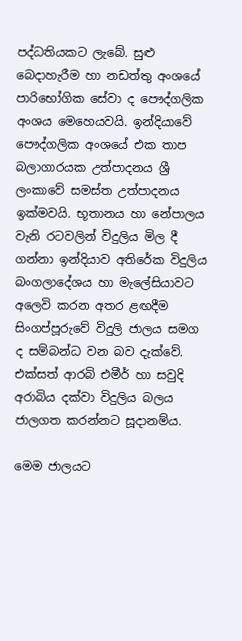පද්ධතියකට ලැබේ. සුළු බෙදාහැරීම හා නඩත්තු අංශයේ පාරිභෝගික සේවා ද පෞද්ගලික අංශය මෙහෙයවයි. ඉන්දියාවේ පෞද්ගලික අංශයේ එක තාප බලාගාරයක උත්පාදනය ශ්‍රී ලංකාවේ සමස්ත උත්පාදනය ඉක්මවයි. භූතානය හා නේපාලය වැනි රටවලින් විදුලිය මිල දී ගන්නා ඉන්දියාව අතිරේක විදුලිය බංගලාදේශය හා මැලේසියාවට අලෙවි කරන අතර ළඟදීම සිංගප්පූරුවේ විදුලි ජාලය සමග ද සම්බන්ධ වන බව දැක්වේ. එක්සත් ආරබි එමීර් හා සවුදි අරාබිය දක්වා විදුලිය බලය ජාලගත කරන්නට සූදානම්ය.

මෙම ජාලයට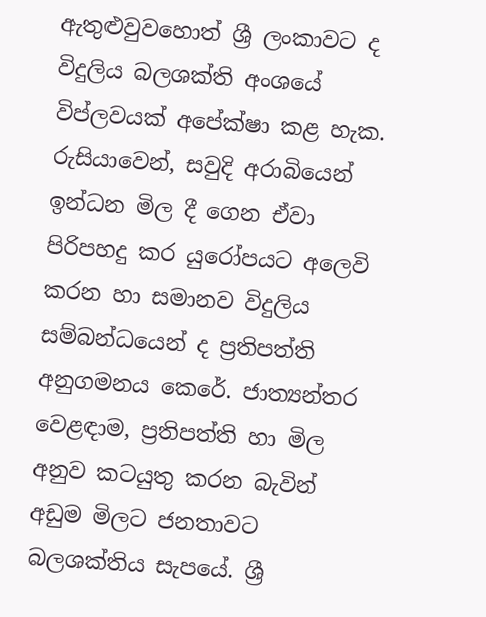ඇතුළුවුවහොත් ශ්‍රී ලංකාවට ද විදුලිය බලශක්ති අංශයේ විප්ලවයක් අපේක්ෂා කළ හැක. රුසියාවෙන්, සවුදි අරාබියෙන් ඉන්ධන මිල දී ගෙන ඒවා පිරිපහදු කර යුරෝපයට අලෙවි කරන හා සමානව විදුලිය  සම්බන්ධයෙන් ද ප්‍රතිපත්ති අනුගමනය කෙරේ. ජාත්‍යන්තර වෙළඳාම, ප්‍රතිපත්ති හා මිල අනුව කටයුතු කරන බැවින් අඩුම මිලට ජනතාවට බලශක්තිය සැපයේ. ශ්‍රී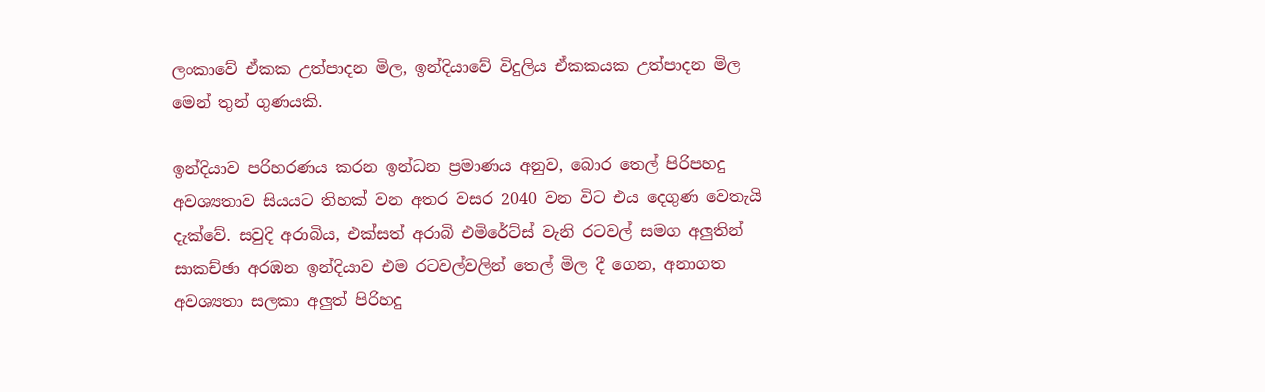ලංකාවේ ඒකක උත්පාදන මිල, ඉන්දියාවේ විදුලිය ඒකකයක උත්පාදන මිල මෙන් තුන් ගුණයකි.

ඉන්දියාව පරිහරණය කරන ඉන්ධන ප්‍රමාණය අනුව, බොර තෙල් පිරිපහදු අවශ්‍යතාව සියයට තිහක් වන අතර වසර 2040 වන විට එය දෙගුණ වෙතැයි දැක්වේ. සවුදි අරාබිය, එක්සත් අරාබි එමිරේට්ස් වැනි රටවල් සමග අලුතින් සාකච්ඡා අරඹන ඉන්දියාව එම රටවල්වලින් තෙල් මිල දී ගෙන, අනාගත අවශ්‍යතා සලකා අලුත් පිරිහදු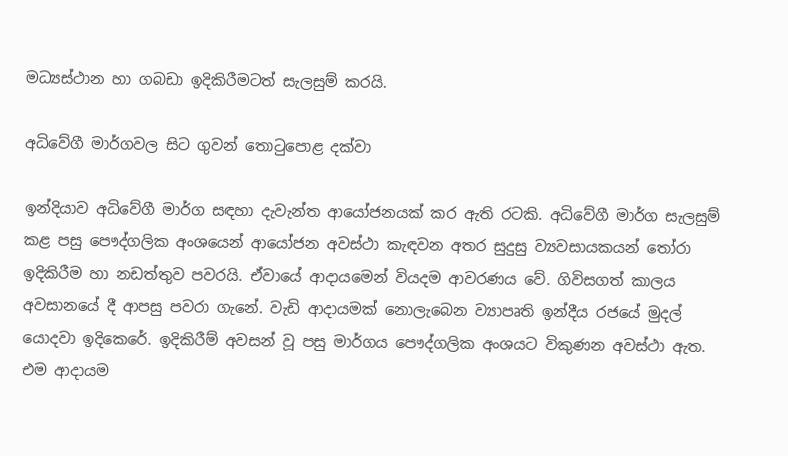මධ්‍යස්ථාන හා ගබඩා ඉදිකිරීමටත් සැලසුම් කරයි.

අධිවේගී මාර්ගවල සිට ගුවන් තොටුපොළ දක්වා

ඉන්දියාව අධිවේගී මාර්ග සඳහා දැවැන්ත ආයෝජනයක් කර ඇති රටකි. අධිවේගී මාර්ග සැලසුම් කළ පසු පෞද්ගලික අංශයෙන් ආයෝජන අවස්ථා කැඳවන අතර සුදුසු ව්‍යවසායකයන් තෝරා ඉදිකිරීම හා නඩත්තුව පවරයි. ඒවායේ ආදායමෙන් වියදම ආවරණය වේ. ගිවිසගත් කාලය අවසානයේ දී ආපසු පවරා ගැනේ. වැඩි ආදායමක් නොලැබෙන ව්‍යාපෘති ඉන්දීය රජයේ මුදල් යොදවා ඉදිකෙරේ. ඉදිකිරීම් අවසන් වූ පසු මාර්ගය පෞද්ගලික අංශයට විකුණන අවස්ථා ඇත. එම ආදායම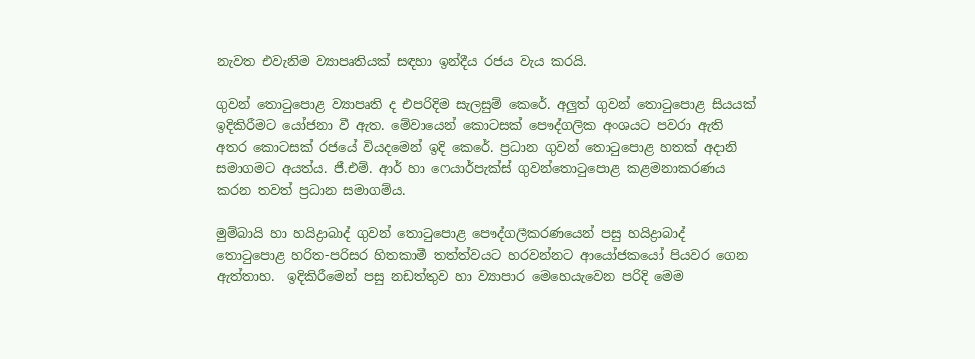නැවත එවැනිම ව්‍යාපෘතියක් සඳහා ඉන්දීය රජය වැය කරයි.

ගුවන් තොටුපොළ ව්‍යාපෘති ද එපරිදිම සැලසුම් කෙරේ. අලුත් ගුවන් තොටුපොළ සියයක් ඉදිකිරීමට යෝජනා වී ඇත. මේවායෙන් කොටසක් පෞද්ගලික අංශයට පවරා ඇති අතර කොටසක් රජයේ වියදමෙන් ඉදි කෙරේ. ප්‍රධාන ගුවන් තොටුපොළ හතක් අදානි සමාගමට අයත්ය. ජී.එම්. ආර් හා ෆෙයාර්පැක්ස් ගුවන්තොටුපොළ කළමනාකරණය කරන තවත් ප්‍රධාන සමාගම්ය.

මුම්බායි හා හයිද්‍රාබාද් ගුවන් තොටුපොළ පෞද්ගලීකරණයෙන් පසු හයිද්‍රාබාද් තොටුපොළ හරිත-පරිසර හිතකාමී තත්ත්වයට හරවන්නට ආයෝජකයෝ පියවර ගෙන ඇත්තාහ.  ඉදිකිරීමෙන් පසු නඩත්තුව හා ව්‍යාපාර මෙහෙයැවෙන පරිදි මෙම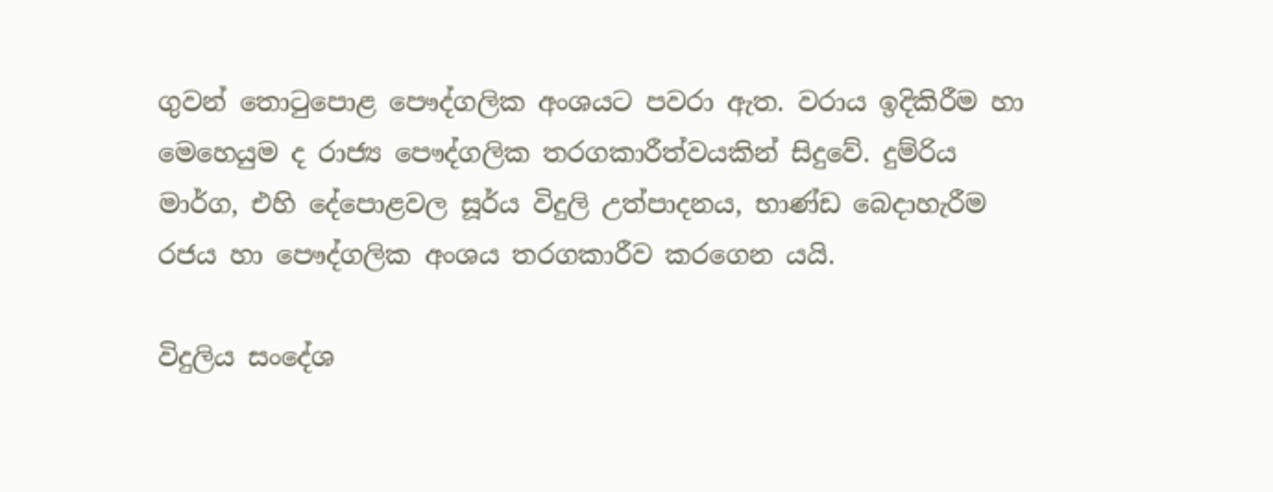ගුවන් තොටුපොළ පෞද්ගලික අංශයට පවරා ඇත. වරාය ඉදිකිරීම හා මෙහෙයුම ද රාජ්‍ය පෞද්ගලික තරගකාරීත්වයකින් සිදුවේ. දුම්රිය මාර්ග, එහි දේපොළවල සූර්ය විදුලි උත්පාදනය, භාණ්ඩ බෙදාහැරීම රජය හා පෞද්ගලික අංශය තරගකාරීව කරගෙන යයි.

විදුලිය සංදේශ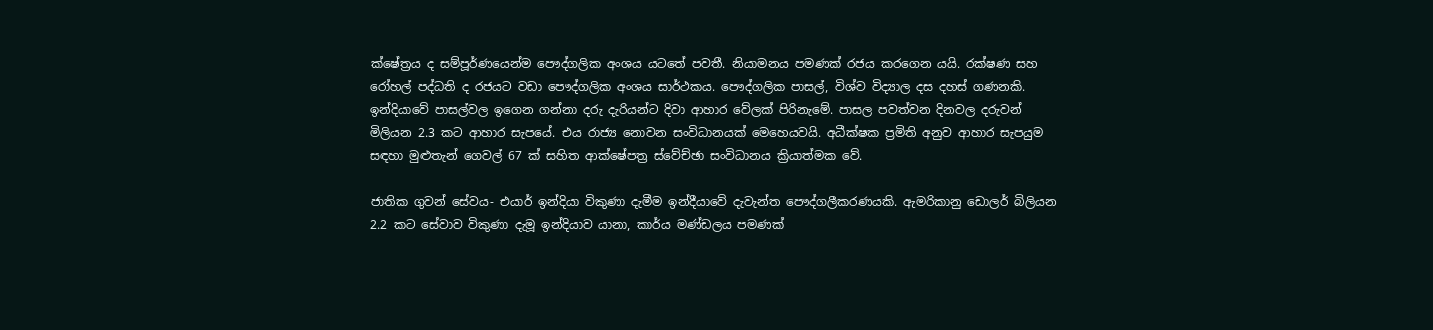ක්ෂේත්‍රය ද සම්පූර්ණයෙන්ම පෞද්ගලික අංශය යටතේ පවතී. නියාමනය පමණක් රජය කරගෙන යයි. රක්ෂණ සහ රෝහල් පද්ධති ද රජයට වඩා පෞද්ගලික අංශය සාර්ථකය. පෞද්ගලික පාසල්, විශ්ව විද්‍යාල දස දහස් ගණනකි. ඉන්දියාවේ පාසල්වල ඉගෙන ගන්නා දරු දැරියන්ට දිවා ආහාර වේලක් පිරිනැමේ. පාසල පවත්වන දිනවල දරුවන් මිලියන 2.3 කට ආහාර සැපයේ. එය රාජ්‍ය නොවන සංවිධානයක් මෙහෙයවයි. අධීක්ෂක ප්‍රමිති අනුව ආහාර සැපයුම සඳහා මුළුතැන් ගෙවල් 67 ක් සහිත ආක්ෂේපත්‍ර ස්වේච්ඡා සංවිධානය ක්‍රියාත්මක වේ.

ජාතික ගුවන් සේවය- එයාර් ඉන්දියා විකුණා දැමීම ඉන්දීයාවේ දැවැන්ත පෞද්ගලීකරණයකි. ඇමරිකානු ඩොලර් බිලියන 2.2 කට සේවාව විකුණා දැමූ ඉන්දියාව යානා, කාර්ය මණ්ඩලය පමණක්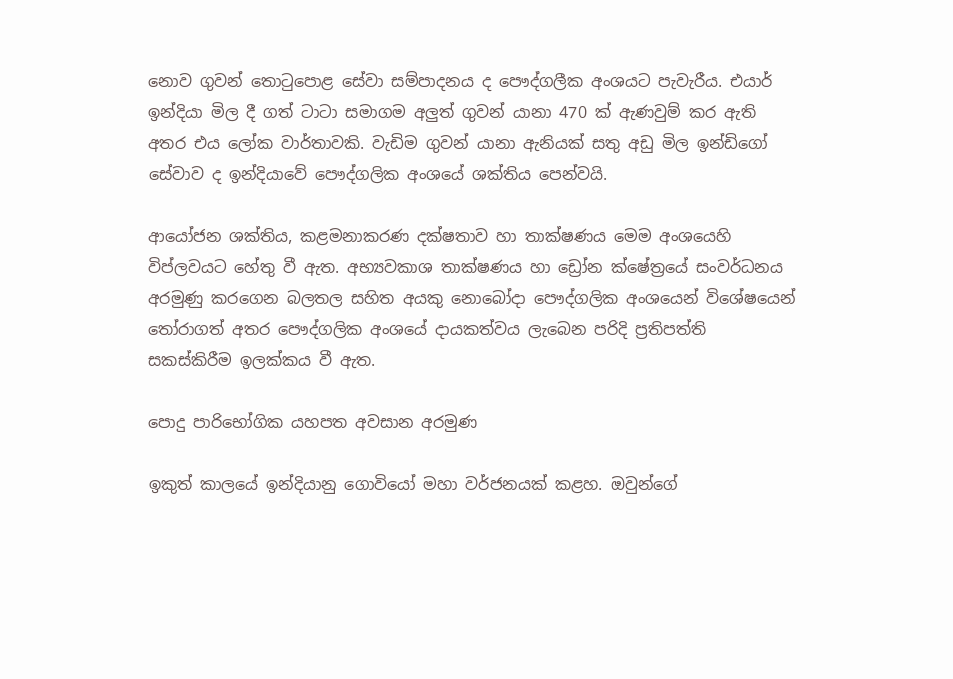නොව ගුවන් තොටුපොළ සේවා සම්පාදනය ද පෞද්ගලීක අංශයට පැවැරීය. එයාර් ඉන්දියා මිල දී ගත් ටාටා සමාගම අලුත් ගුවන් යානා 470 ක් ඇණවුම් කර ඇති අතර එය ලෝක වාර්තාවකි. වැඩිම ගුවන් යානා ඇනියක් සතු අඩු මිල ඉන්ඩිගෝ සේවාව ද ඉන්දියාවේ පෞද්ගලික අංශයේ ශක්තිය පෙන්වයි.

ආයෝජන ශක්තිය, කළමනාකරණ දක්ෂතාව හා තාක්ෂණය මෙම අංශයෙහි විප්ලවයට හේතු වී ඇත. අභ්‍යවකාශ තාක්ෂණය හා ඩ්‍රෝන ක්ෂේත්‍රයේ සංවර්ධනය අරමුණු කරගෙන බලතල සහිත අයකු නොබෝදා පෞද්ගලික අංශයෙන් විශේෂයෙන් තෝරාගත් අතර පෞද්ගලික අංශයේ දායකත්වය ලැබෙන පරිදි ප්‍රතිපත්ති සකස්කිරීම ඉලක්කය වී ඇත.

පොදු පාරිභෝගික යහපත අවසාන අරමුණ

ඉකුත් කාලයේ ඉන්දියානු ගොවියෝ මහා වර්ජනයක් කළහ. ඔවුන්ගේ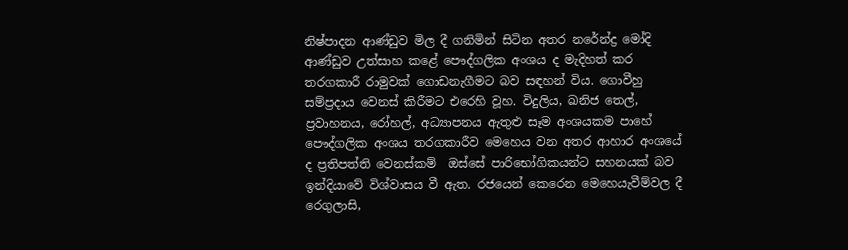නිෂ්පාදන ආණ්ඩුව මිල දී ගනිමින් සිටින අතර නරේන්ද්‍ර මෝදි ආණ්ඩුව උත්සාහ කළේ පෞද්ගලික අංශය ද මැදිහත් කර තරගකාරී රාමුවක් ගොඩනැගීමට බව සඳහන් විය. ගොවීහු සම්ප්‍රදාය වෙනස් කිරීමට එරෙහි වූහ. විදුලිය, ඛනිජ තෙල්, ප්‍රවාහනය, රෝහල්, අධ්‍යාපනය ඇතුළු සෑම අංශයකම පාහේ පෞද්ගලික අංශය තරගකාරීව මෙහෙය වන අතර ආහාර අංශයේ ද ප්‍රතිපත්ති වෙනස්කම්  ඔස්සේ පාරිභෝගිකයන්ට සහනයක් බව ඉන්දියාවේ විශ්වාසය වී ඇත. රජයෙන් කෙරෙන මෙහෙයැවීම්වල දී රෙගුලාසි,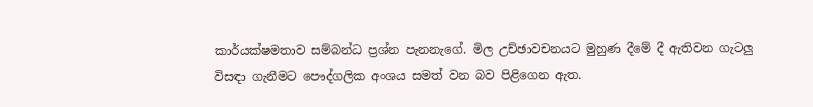කාර්යක්ෂමතාව සම්බන්ධ ප්‍රශ්න පැනනැගේ. මිල උච්ඡාවචනයට මුහුණ දීමේ දී ඇතිවන ගැටලු විසඳා ගැනීමට පෞද්ගලික අංශය සමත් වන බව පිළිගෙන ඇත.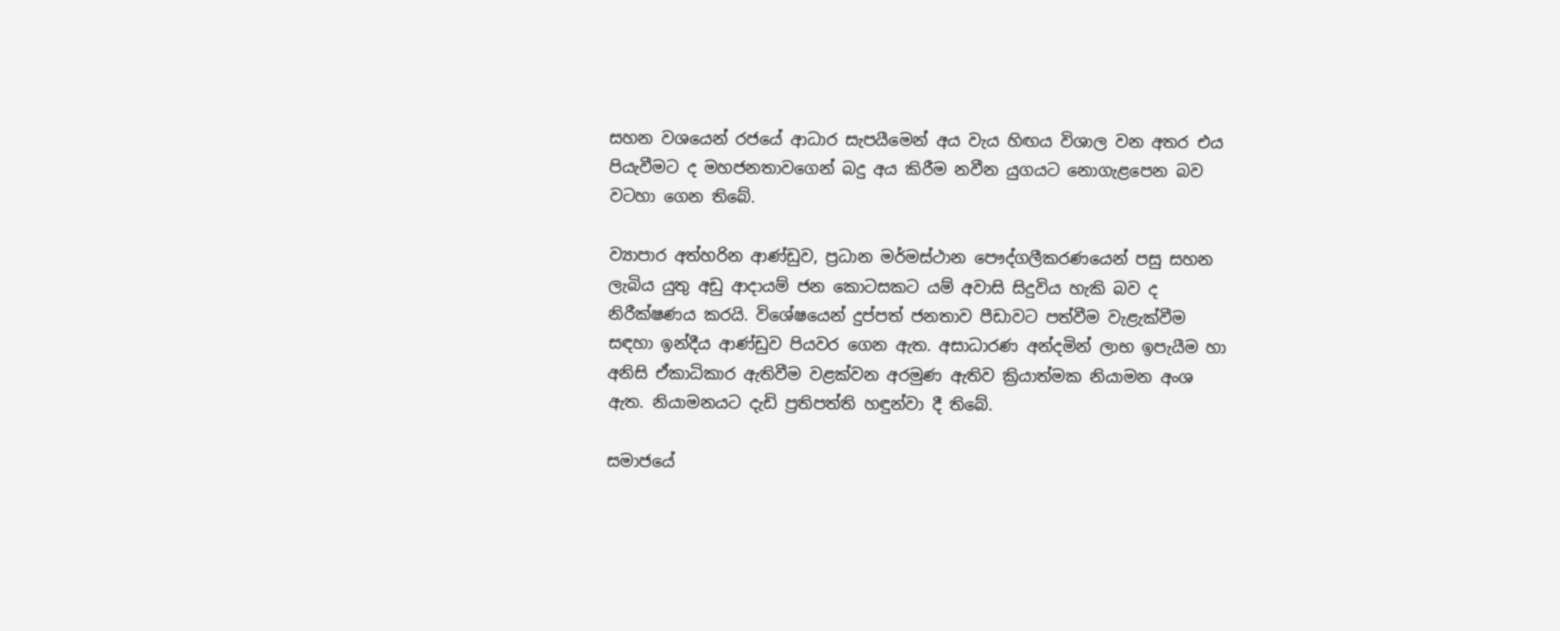සහන වශයෙන් රජයේ ආධාර සැපයීමෙන් අය වැය හිඟය විශාල වන අතර එය පියැවීමට ද මහජනතාවගෙන් බදු අය කිරීම නවීන යුගයට නොගැළපෙන බව වටහා ගෙන තිබේ.

ව්‍යාපාර අත්හරින ආණ්ඩුව, ප්‍රධාන මර්මස්ථාන පෞද්ගලීකරණයෙන් පසු සහන ලැබිය යුතු අඩු ආදායම් ජන කොටසකට යම් අවාසි සිදුවිය හැකි බව ද නිරීක්ෂණය කරයි. විශේෂයෙන් දුප්පත් ජනතාව පීඩාවට පත්වීම වැළැක්වීම සඳහා ඉන්දීය ආණ්ඩුව පියවර ගෙන ඇත. අසාධාරණ අන්දමින් ලාභ ඉපැයීම හා අනිසි ඒකාධිකාර ඇතිවීම වළක්වන අරමුණ ඇතිව ක්‍රියාත්මක නියාමන අංශ ඇත. නියාමනයට දැඩි ප්‍රතිපත්ති හඳුන්වා දී තිබේ.

සමාජයේ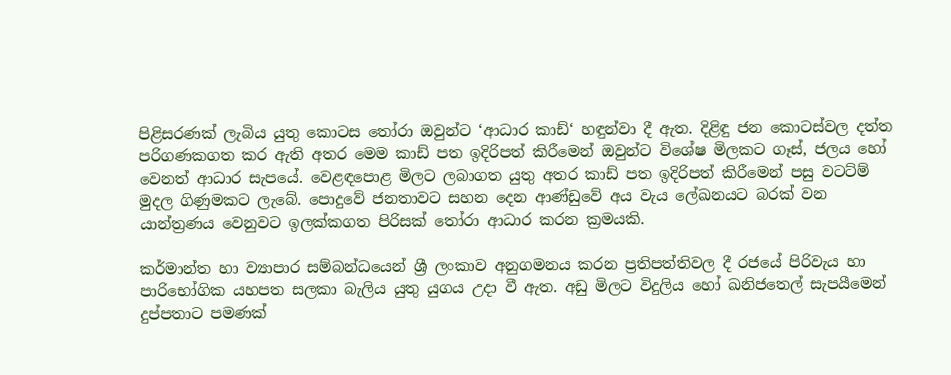පිළිසරණක් ලැබිය යුතු කොටස තෝරා ඔවුන්ට ‘ආධාර කාඩ්‘ හඳුන්වා දී ඇත. දිළිඳු ජන කොටස්වල දත්ත පරිගණකගත කර ඇති අතර මෙම කාඩ් පත ඉදිරිපත් කිරීමෙන් ඔවුන්ට විශේෂ මිලකට ගෑස්, ජලය හෝ වෙනත් ආධාර සැපයේ. වෙළඳපොළ මිලට ලබාගත යුතු අතර කාඩ් පත ඉදිරිපත් කිරීමෙන් පසු වටට්ම් මුදල ගිණුමකට ලැබේ. පොදුවේ ජනතාවට සහන දෙන ආණ්ඩුවේ අය වැය ලේඛනයට බරක් වන යාන්ත්‍රණය වෙනුවට ඉලක්කගත පිරිසක් තෝරා ආධාර කරන ක්‍රමයකි.

කර්මාන්ත හා ව්‍යාපාර සම්බන්ධයෙන් ශ්‍රී ලංකාව අනුගමනය කරන ප්‍රතිපත්තිවල දී රජයේ පිරිවැය හා පාරිභෝගික යහපත සලකා බැලිය යුතු යුගය උදා වී ඇත. අඩු මිලට විදුලිය හෝ ඛනිජතෙල් සැපයීමෙන් දුප්පතාට පමණක්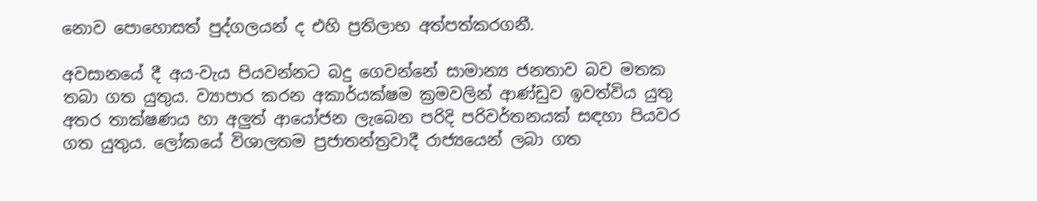නොව පොහොසත් පුද්ගලයන් ද එහි ප්‍රතිලාභ අත්පත්කරගනී.

අවසානයේ දී අය-වැය පියවන්නට බදු ගෙවන්නේ සාමාන්‍ය ජනතාව බව මතක තබා ගත යුතුය. ව්‍යාපාර කරන අකාර්යක්ෂම ක්‍රමවලින් ආණ්ඩුව ඉවත්විය යුතු අතර තාක්ෂණය හා අලුත් ආයෝජන ලැබෙන පරිදි පරිවර්තනයක් සඳහා පියවර ගත යුතුය. ලෝකයේ විශාලතම ප්‍රජාතන්ත්‍රවාදී රාජ්‍යයෙන් ලබා ගත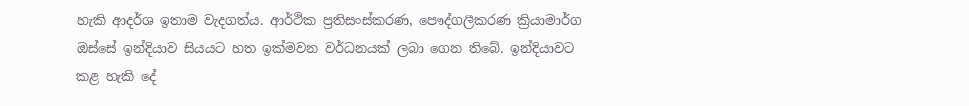හැකි ආදර්ශ ඉතාම වැදගත්ය. ආර්ථික ප්‍රතිසංස්කරණ, පෞද්ගලීකරණ ක්‍රියාමාර්ග ඔස්සේ ඉන්දියාව සියයට හත ඉක්මවන වර්ධනයක් ලබා ගෙන තිබේ. ඉන්දියාවට කළ හැකි දේ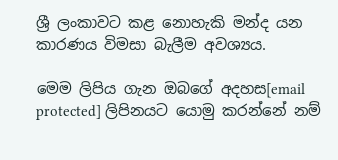ශ්‍රී ලංකාවට කළ නොහැකි මන්ද යන කාරණය විමසා බැලීම අවශ්‍යය.

මෙම ලිපිය ගැන ඔබගේ අදහස[email protected] ලිපිනයට යොමු කරන්නේ නම්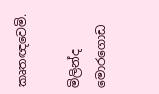කෘතඥවෙමි.

මිලින්ද මොරගොඩ